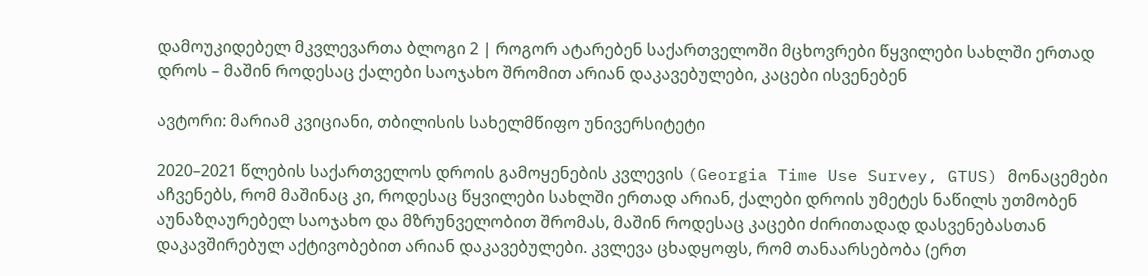დამოუკიდებელ მკვლევართა ბლოგი 2 | როგორ ატარებენ საქართველოში მცხოვრები წყვილები სახლში ერთად დროს – მაშინ როდესაც ქალები საოჯახო შრომით არიან დაკავებულები, კაცები ისვენებენ

ავტორი: მარიამ კვიციანი, თბილისის სახელმწიფო უნივერსიტეტი

2020–2021 წლების საქართველოს დროის გამოყენების კვლევის (Georgia Time Use Survey, GTUS) მონაცემები აჩვენებს, რომ მაშინაც კი, როდესაც წყვილები სახლში ერთად არიან, ქალები დროის უმეტეს ნაწილს უთმობენ აუნაზღაურებელ საოჯახო და მზრუნველობით შრომას, მაშინ როდესაც კაცები ძირითადად დასვენებასთან დაკავშირებულ აქტივობებით არიან დაკავებულები. კვლევა ცხადყოფს, რომ თანაარსებობა (ერთ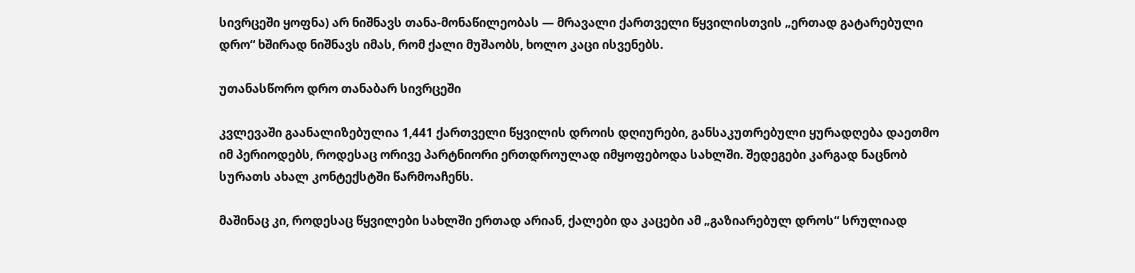სივრცეში ყოფნა) არ ნიშნავს თანა-მონაწილეობას — მრავალი ქართველი წყვილისთვის „ერთად გატარებული დრო“ ხშირად ნიშნავს იმას, რომ ქალი მუშაობს, ხოლო კაცი ისვენებს.

უთანასწორო დრო თანაბარ სივრცეში

კვლევაში გაანალიზებულია 1,441 ქართველი წყვილის დროის დღიურები, განსაკუთრებული ყურადღება დაეთმო იმ პერიოდებს, როდესაც ორივე პარტნიორი ერთდროულად იმყოფებოდა სახლში. შედეგები კარგად ნაცნობ სურათს ახალ კონტექსტში წარმოაჩენს.

მაშინაც კი, როდესაც წყვილები სახლში ერთად არიან, ქალები და კაცები ამ „გაზიარებულ დროს“ სრულიად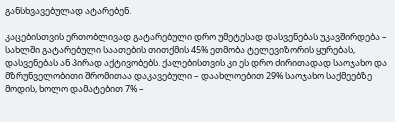განსხვავებულად ატარებენ.

კაცებისთვის ერთობლივად გატარებული დრო უმეტესად დასვენებას უკავშირდება – სახლში გატარებული საათების თითქმის 45% ეთმობა ტელევიზორის ყურებას, დასვენებას ან პირად აქტივობებს. ქალებისთვის კი ეს დრო ძირითადად საოჯახო და მზრუნველობითი შრომითაა დაკავებული – დაახლოებით 29% საოჯახო საქმეებზე მოდის, ხოლო დამატებით 7% –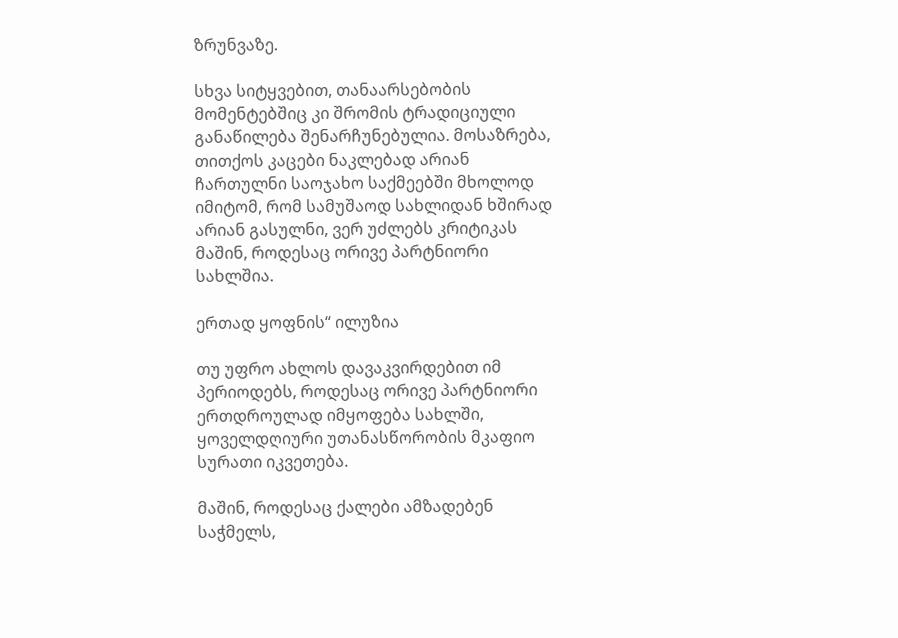ზრუნვაზე.

სხვა სიტყვებით, თანაარსებობის მომენტებშიც კი შრომის ტრადიციული განაწილება შენარჩუნებულია. მოსაზრება, თითქოს კაცები ნაკლებად არიან ჩართულნი საოჯახო საქმეებში მხოლოდ იმიტომ, რომ სამუშაოდ სახლიდან ხშირად არიან გასულნი, ვერ უძლებს კრიტიკას მაშინ, როდესაც ორივე პარტნიორი სახლშია.

ერთად ყოფნის“ ილუზია

თუ უფრო ახლოს დავაკვირდებით იმ პერიოდებს, როდესაც ორივე პარტნიორი ერთდროულად იმყოფება სახლში, ყოველდღიური უთანასწორობის მკაფიო სურათი იკვეთება.

მაშინ, როდესაც ქალები ამზადებენ საჭმელს,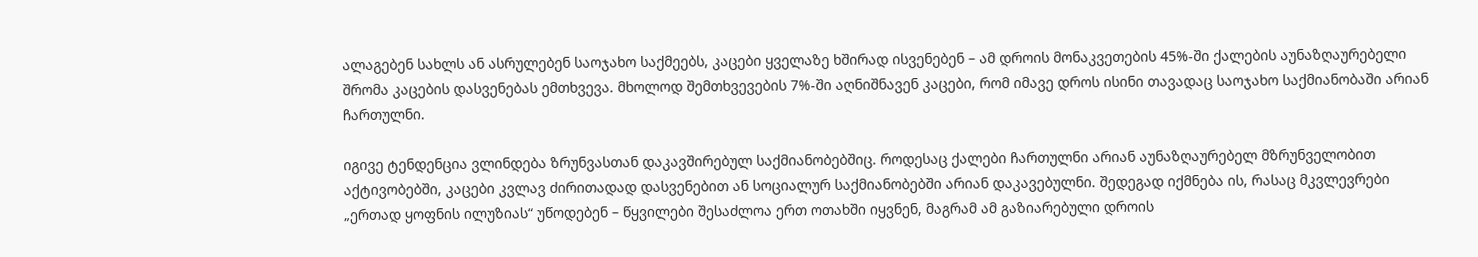ალაგებენ სახლს ან ასრულებენ საოჯახო საქმეებს, კაცები ყველაზე ხშირად ისვენებენ – ამ დროის მონაკვეთების 45%-ში ქალების აუნაზღაურებელი შრომა კაცების დასვენებას ემთხვევა. მხოლოდ შემთხვევების 7%-ში აღნიშნავენ კაცები, რომ იმავე დროს ისინი თავადაც საოჯახო საქმიანობაში არიან ჩართულნი.

იგივე ტენდენცია ვლინდება ზრუნვასთან დაკავშირებულ საქმიანობებშიც. როდესაც ქალები ჩართულნი არიან აუნაზღაურებელ მზრუნველობით აქტივობებში, კაცები კვლავ ძირითადად დასვენებით ან სოციალურ საქმიანობებში არიან დაკავებულნი. შედეგად იქმნება ის, რასაც მკვლევრები „ერთად ყოფნის ილუზიას“ უწოდებენ – წყვილები შესაძლოა ერთ ოთახში იყვნენ, მაგრამ ამ გაზიარებული დროის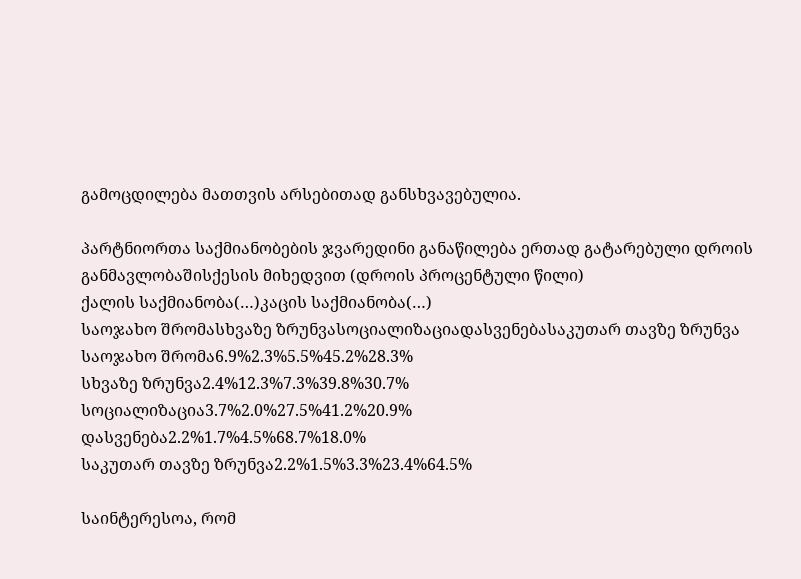გამოცდილება მათთვის არსებითად განსხვავებულია.

პარტნიორთა საქმიანობების ჯვარედინი განაწილება ერთად გატარებული დროის განმავლობაშისქესის მიხედვით (დროის პროცენტული წილი)
ქალის საქმიანობა(…)კაცის საქმიანობა(…)
საოჯახო შრომასხვაზე ზრუნვასოციალიზაციადასვენებასაკუთარ თავზე ზრუნვა
საოჯახო შრომა6.9%2.3%5.5%45.2%28.3%
სხვაზე ზრუნვა2.4%12.3%7.3%39.8%30.7%
სოციალიზაცია3.7%2.0%27.5%41.2%20.9%
დასვენება2.2%1.7%4.5%68.7%18.0%
საკუთარ თავზე ზრუნვა2.2%1.5%3.3%23.4%64.5%

საინტერესოა, რომ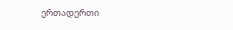ერთადერთი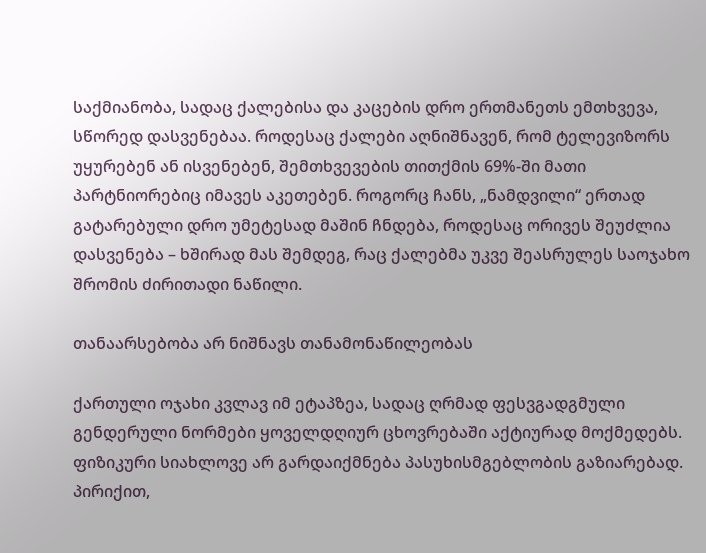საქმიანობა, სადაც ქალებისა და კაცების დრო ერთმანეთს ემთხვევა, სწორედ დასვენებაა. როდესაც ქალები აღნიშნავენ, რომ ტელევიზორს უყურებენ ან ისვენებენ, შემთხვევების თითქმის 69%-ში მათი პარტნიორებიც იმავეს აკეთებენ. როგორც ჩანს, „ნამდვილი“ ერთად გატარებული დრო უმეტესად მაშინ ჩნდება, როდესაც ორივეს შეუძლია დასვენება – ხშირად მას შემდეგ, რაც ქალებმა უკვე შეასრულეს საოჯახო შრომის ძირითადი ნაწილი.

თანაარსებობა არ ნიშნავს თანამონაწილეობას

ქართული ოჯახი კვლავ იმ ეტაპზეა, სადაც ღრმად ფესვგადგმული გენდერული ნორმები ყოველდღიურ ცხოვრებაში აქტიურად მოქმედებს. ფიზიკური სიახლოვე არ გარდაიქმნება პასუხისმგებლობის გაზიარებად. პირიქით,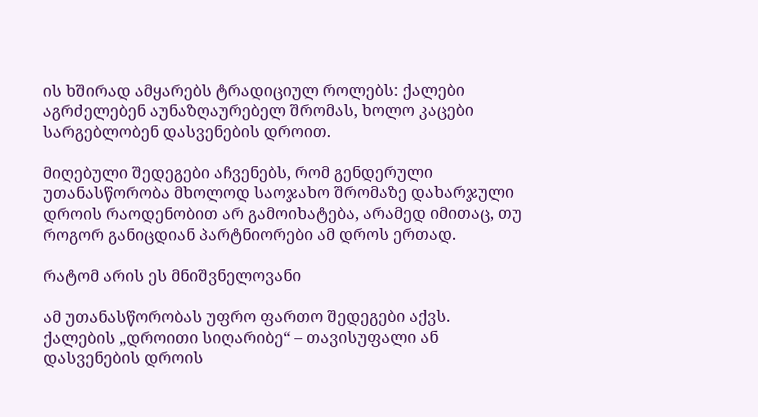ის ხშირად ამყარებს ტრადიციულ როლებს: ქალები აგრძელებენ აუნაზღაურებელ შრომას, ხოლო კაცები სარგებლობენ დასვენების დროით.

მიღებული შედეგები აჩვენებს, რომ გენდერული უთანასწორობა მხოლოდ საოჯახო შრომაზე დახარჯული დროის რაოდენობით არ გამოიხატება, არამედ იმითაც, თუ როგორ განიცდიან პარტნიორები ამ დროს ერთად.

რატომ არის ეს მნიშვნელოვანი

ამ უთანასწორობას უფრო ფართო შედეგები აქვს. ქალების „დროითი სიღარიბე“ – თავისუფალი ან დასვენების დროის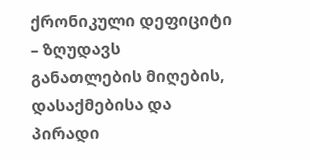ქრონიკული დეფიციტი – ზღუდავს განათლების მიღების, დასაქმებისა და პირადი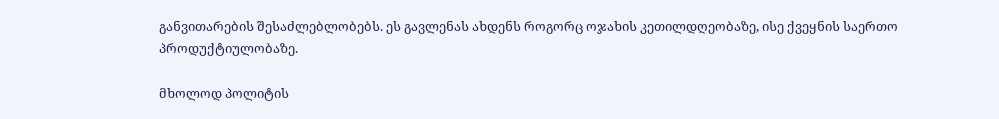განვითარების შესაძლებლობებს. ეს გავლენას ახდენს როგორც ოჯახის კეთილდღეობაზე, ისე ქვეყნის საერთო პროდუქტიულობაზე.

მხოლოდ პოლიტის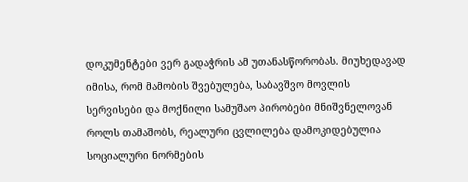დოკუმენტები ვერ გადაჭრის ამ უთანასწორობას. მიუხედავად იმისა, რომ მამობის შვებულება, საბავშვო მოვლის სერვისები და მოქნილი სამუშაო პირობები მნიშვნელოვან როლს თამაშობს, რეალური ცვლილება დამოკიდებულია სოციალური ნორმების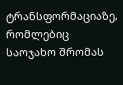ტრანსფორმაციაზე, რომლებიც საოჯახო შრომას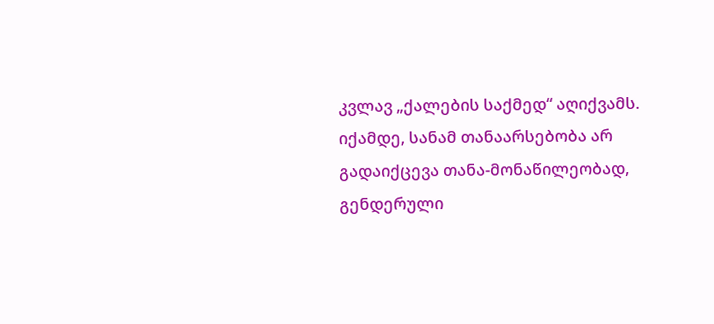კვლავ „ქალების საქმედ“ აღიქვამს. იქამდე, სანამ თანაარსებობა არ გადაიქცევა თანა-მონაწილეობად, გენდერული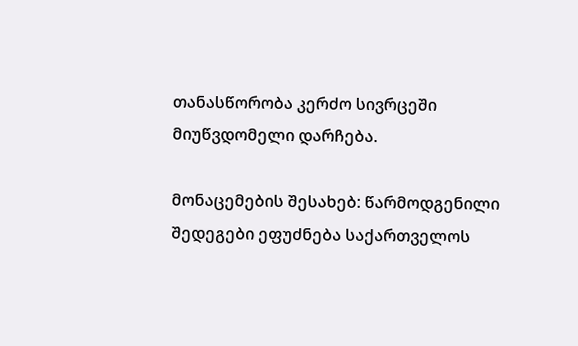თანასწორობა კერძო სივრცეში მიუწვდომელი დარჩება.

მონაცემების შესახებ: წარმოდგენილი შედეგები ეფუძნება საქართველოს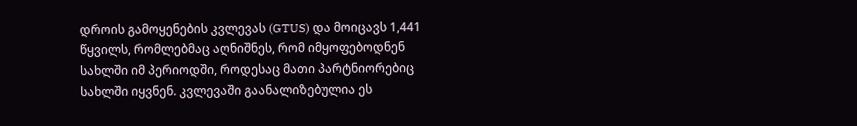დროის გამოყენების კვლევას (GTUS) და მოიცავს 1,441 წყვილს, რომლებმაც აღნიშნეს, რომ იმყოფებოდნენ სახლში იმ პერიოდში, როდესაც მათი პარტნიორებიც სახლში იყვნენ. კვლევაში გაანალიზებულია ეს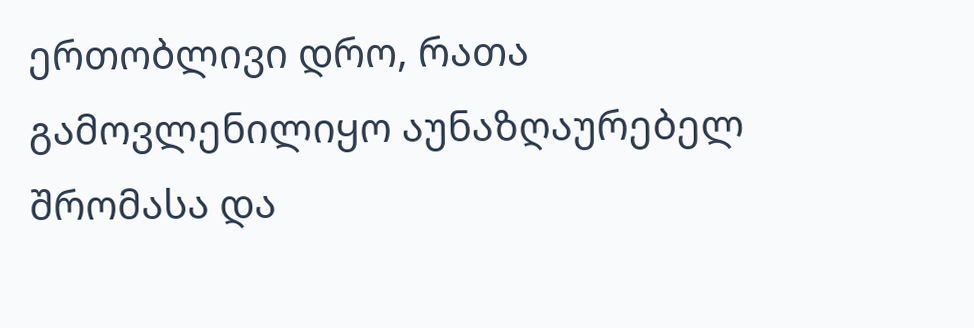ერთობლივი დრო, რათა გამოვლენილიყო აუნაზღაურებელ შრომასა და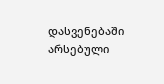დასვენებაში არსებული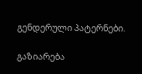გენდერული პატერნები.

გაზიარება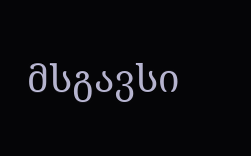მსგავსი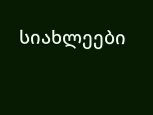სიახლეები